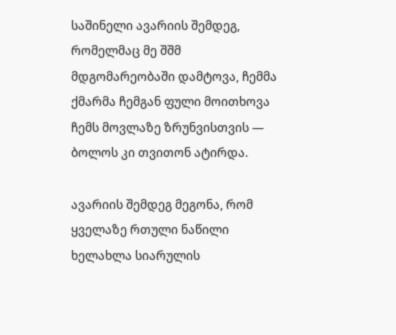საშინელი ავარიის შემდეგ, რომელმაც მე შშმ მდგომარეობაში დამტოვა, ჩემმა ქმარმა ჩემგან ფული მოითხოვა ჩემს მოვლაზე ზრუნვისთვის — ბოლოს კი თვითონ ატირდა.

ავარიის შემდეგ მეგონა, რომ ყველაზე რთული ნაწილი ხელახლა სიარულის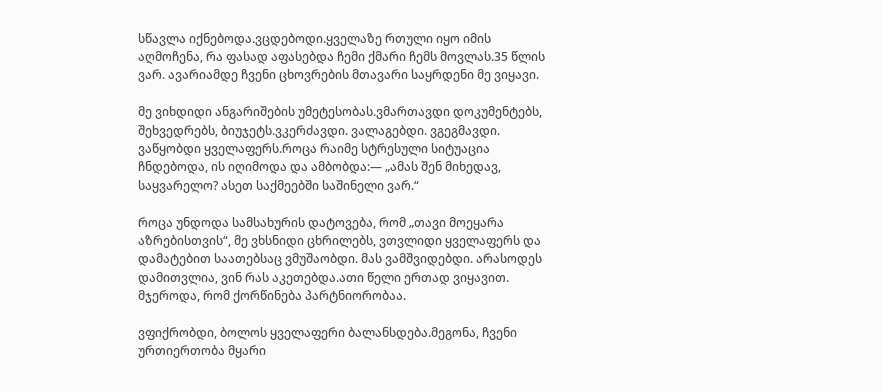სწავლა იქნებოდა.ვცდებოდი.ყველაზე რთული იყო იმის აღმოჩენა, რა ფასად აფასებდა ჩემი ქმარი ჩემს მოვლას.35 წლის ვარ. ავარიამდე ჩვენი ცხოვრების მთავარი საყრდენი მე ვიყავი.

მე ვიხდიდი ანგარიშების უმეტესობას.ვმართავდი დოკუმენტებს, შეხვედრებს, ბიუჯეტს.ვკერძავდი. ვალაგებდი. ვგეგმავდი. ვაწყობდი ყველაფერს.როცა რაიმე სტრესული სიტუაცია ჩნდებოდა, ის იღიმოდა და ამბობდა:— „ამას შენ მიხედავ, საყვარელო? ასეთ საქმეებში საშინელი ვარ.“

როცა უნდოდა სამსახურის დატოვება, რომ „თავი მოეყარა აზრებისთვის“, მე ვხსნიდი ცხრილებს, ვთვლიდი ყველაფერს და დამატებით საათებსაც ვმუშაობდი. მას ვამშვიდებდი. არასოდეს დამითვლია, ვინ რას აკეთებდა.ათი წელი ერთად ვიყავით. მჯეროდა, რომ ქორწინება პარტნიორობაა.

ვფიქრობდი, ბოლოს ყველაფერი ბალანსდება.მეგონა, ჩვენი ურთიერთობა მყარი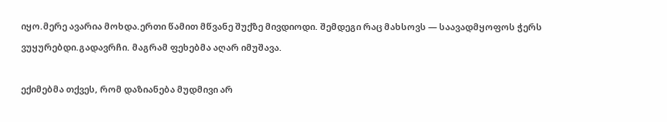იყო.მერე ავარია მოხდა.ერთი წამით მწვანე შუქზე მივდიოდი. შემდეგი რაც მახსოვს — საავადმყოფოს ჭერს ვუყურებდი.გადავრჩი. მაგრამ ფეხებმა აღარ იმუშავა.

ექიმებმა თქვეს, რომ დაზიანება მუდმივი არ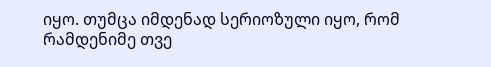იყო. თუმცა იმდენად სერიოზული იყო, რომ რამდენიმე თვე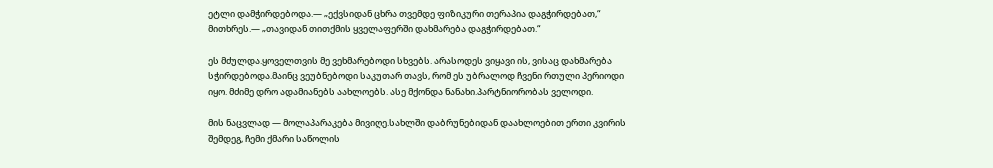ეტლი დამჭირდებოდა.— „ექვსიდან ცხრა თვემდე ფიზიკური თერაპია დაგჭირდებათ,“ მითხრეს.— „თავიდან თითქმის ყველაფერში დახმარება დაგჭირდებათ.“

ეს მძულდა.ყოველთვის მე ვეხმარებოდი სხვებს. არასოდეს ვიყავი ის, ვისაც დახმარება სჭირდებოდა.მაინც ვეუბნებოდი საკუთარ თავს, რომ ეს უბრალოდ ჩვენი რთული პერიოდი იყო. მძიმე დრო ადამიანებს აახლოებს. ასე მქონდა ნანახი.პარტნიორობას ველოდი.

მის ნაცვლად — მოლაპარაკება მივიღე.სახლში დაბრუნებიდან დაახლოებით ერთი კვირის შემდეგ, ჩემი ქმარი საწოლის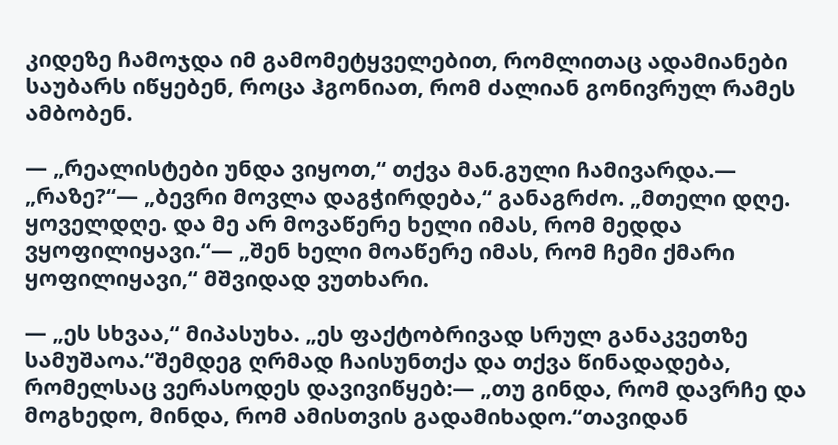კიდეზე ჩამოჯდა იმ გამომეტყველებით, რომლითაც ადამიანები საუბარს იწყებენ, როცა ჰგონიათ, რომ ძალიან გონივრულ რამეს ამბობენ.

— „რეალისტები უნდა ვიყოთ,“ თქვა მან.გული ჩამივარდა.— „რაზე?“— „ბევრი მოვლა დაგჭირდება,“ განაგრძო. „მთელი დღე. ყოველდღე. და მე არ მოვაწერე ხელი იმას, რომ მედდა ვყოფილიყავი.“— „შენ ხელი მოაწერე იმას, რომ ჩემი ქმარი ყოფილიყავი,“ მშვიდად ვუთხარი.

— „ეს სხვაა,“ მიპასუხა. „ეს ფაქტობრივად სრულ განაკვეთზე სამუშაოა.“შემდეგ ღრმად ჩაისუნთქა და თქვა წინადადება, რომელსაც ვერასოდეს დავივიწყებ:— „თუ გინდა, რომ დავრჩე და მოგხედო, მინდა, რომ ამისთვის გადამიხადო.“თავიდან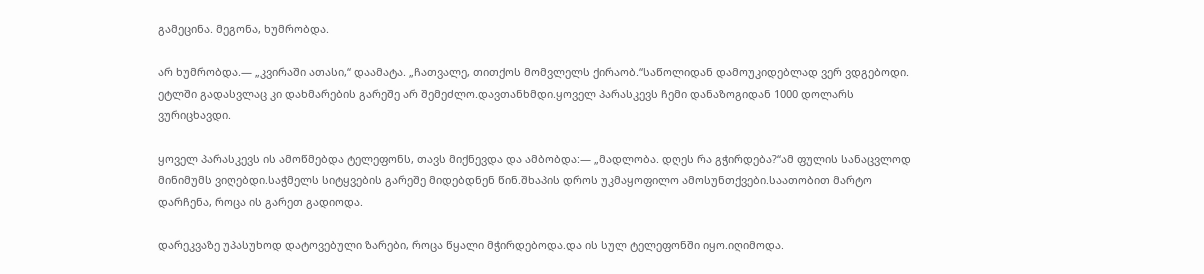გამეცინა. მეგონა, ხუმრობდა.

არ ხუმრობდა.— „კვირაში ათასი,“ დაამატა. „ჩათვალე, თითქოს მომვლელს ქირაობ.“საწოლიდან დამოუკიდებლად ვერ ვდგებოდი. ეტლში გადასვლაც კი დახმარების გარეშე არ შემეძლო.დავთანხმდი.ყოველ პარასკევს ჩემი დანაზოგიდან 1000 დოლარს ვურიცხავდი.

ყოველ პარასკევს ის ამოწმებდა ტელეფონს, თავს მიქნევდა და ამბობდა:— „მადლობა. დღეს რა გჭირდება?“ამ ფულის სანაცვლოდ მინიმუმს ვიღებდი.საჭმელს სიტყვების გარეშე მიდებდნენ წინ.შხაპის დროს უკმაყოფილო ამოსუნთქვები.საათობით მარტო დარჩენა, როცა ის გარეთ გადიოდა.

დარეკვაზე უპასუხოდ დატოვებული ზარები, როცა წყალი მჭირდებოდა.და ის სულ ტელეფონში იყო.იღიმოდა.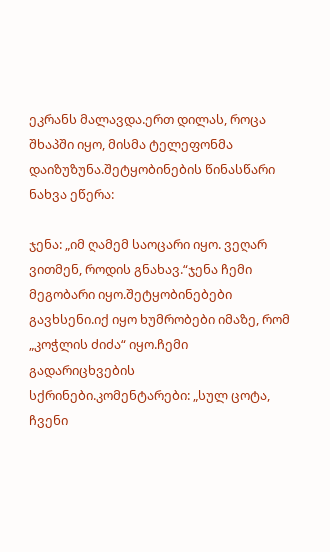ეკრანს მალავდა.ერთ დილას, როცა შხაპში იყო, მისმა ტელეფონმა დაიზუზუნა.შეტყობინების წინასწარი ნახვა ეწერა:

ჯენა: „იმ ღამემ საოცარი იყო. ვეღარ ვითმენ, როდის გნახავ.“ჯენა ჩემი მეგობარი იყო.შეტყობინებები გავხსენი.იქ იყო ხუმრობები იმაზე, რომ „კოჭლის ძიძა“ იყო.ჩემი გადარიცხვების სქრინები.კომენტარები: „სულ ცოტა, ჩვენი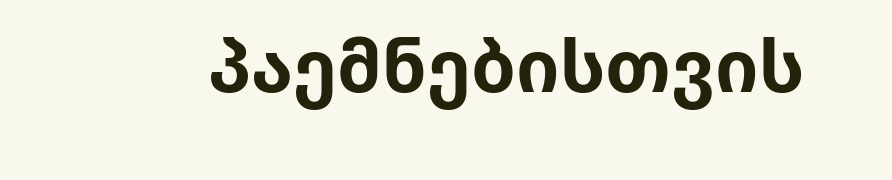პაემნებისთვის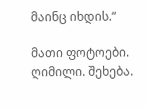მაინც იხდის.“

მათი ფოტოები. ღიმილი. შეხება.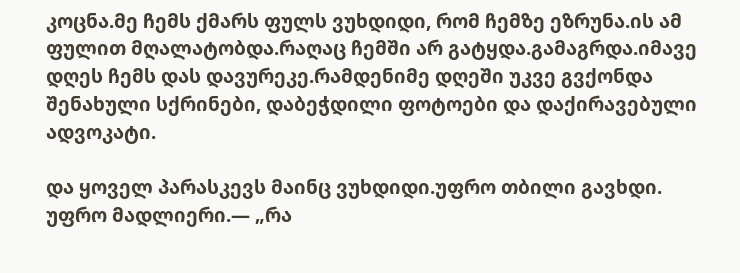კოცნა.მე ჩემს ქმარს ფულს ვუხდიდი, რომ ჩემზე ეზრუნა.ის ამ ფულით მღალატობდა.რაღაც ჩემში არ გატყდა.გამაგრდა.იმავე დღეს ჩემს დას დავურეკე.რამდენიმე დღეში უკვე გვქონდა შენახული სქრინები, დაბეჭდილი ფოტოები და დაქირავებული ადვოკატი.

და ყოველ პარასკევს მაინც ვუხდიდი.უფრო თბილი გავხდი. უფრო მადლიერი.— „რა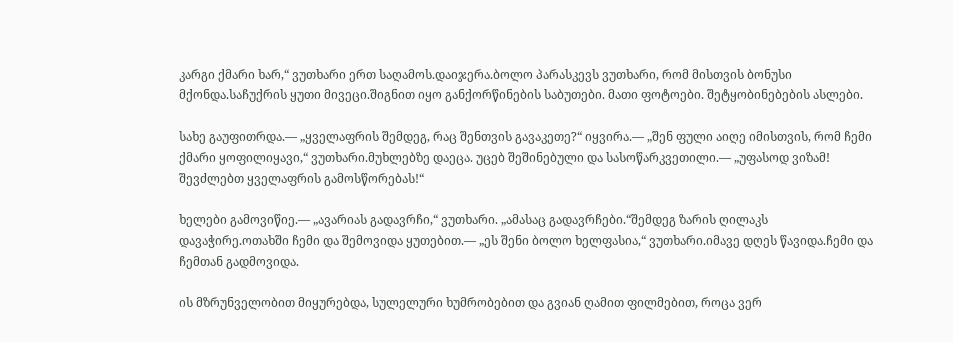კარგი ქმარი ხარ,“ ვუთხარი ერთ საღამოს.დაიჯერა.ბოლო პარასკევს ვუთხარი, რომ მისთვის ბონუსი მქონდა.საჩუქრის ყუთი მივეცი.შიგნით იყო განქორწინების საბუთები. მათი ფოტოები. შეტყობინებების ასლები.

სახე გაუფითრდა.— „ყველაფრის შემდეგ, რაც შენთვის გავაკეთე?“ იყვირა.— „შენ ფული აიღე იმისთვის, რომ ჩემი ქმარი ყოფილიყავი,“ ვუთხარი.მუხლებზე დაეცა. უცებ შეშინებული და სასოწარკვეთილი.— „უფასოდ ვიზამ! შევძლებთ ყველაფრის გამოსწორებას!“

ხელები გამოვიწიე.— „ავარიას გადავრჩი,“ ვუთხარი. „ამასაც გადავრჩები.“შემდეგ ზარის ღილაკს დავაჭირე.ოთახში ჩემი და შემოვიდა ყუთებით.— „ეს შენი ბოლო ხელფასია,“ ვუთხარი.იმავე დღეს წავიდა.ჩემი და ჩემთან გადმოვიდა.

ის მზრუნველობით მიყურებდა, სულელური ხუმრობებით და გვიან ღამით ფილმებით, როცა ვერ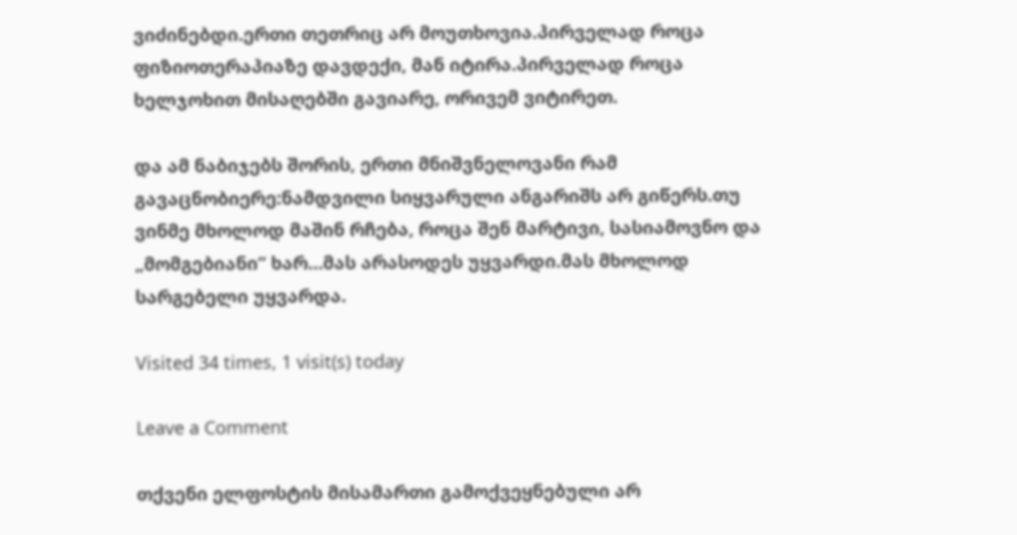ვიძინებდი.ერთი თეთრიც არ მოუთხოვია.პირველად როცა ფიზიოთერაპიაზე დავდექი, მან იტირა.პირველად როცა ხელჯოხით მისაღებში გავიარე, ორივემ ვიტირეთ.

და ამ ნაბიჯებს შორის, ერთი მნიშვნელოვანი რამ გავაცნობიერე:ნამდვილი სიყვარული ანგარიშს არ გიწერს.თუ ვინმე მხოლოდ მაშინ რჩება, როცა შენ მარტივი, სასიამოვნო და „მომგებიანი“ ხარ…მას არასოდეს უყვარდი.მას მხოლოდ სარგებელი უყვარდა.

Visited 34 times, 1 visit(s) today

Leave a Comment

თქვენი ელფოსტის მისამართი გამოქვეყნებული არ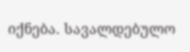იქნება. სავალდებულო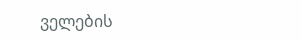ველების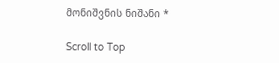მონიშვნის ნიშანი *

Scroll to Top